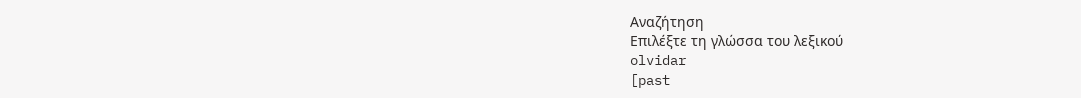Αναζήτηση
Επιλέξτε τη γλώσσα του λεξικού
olvidar
[past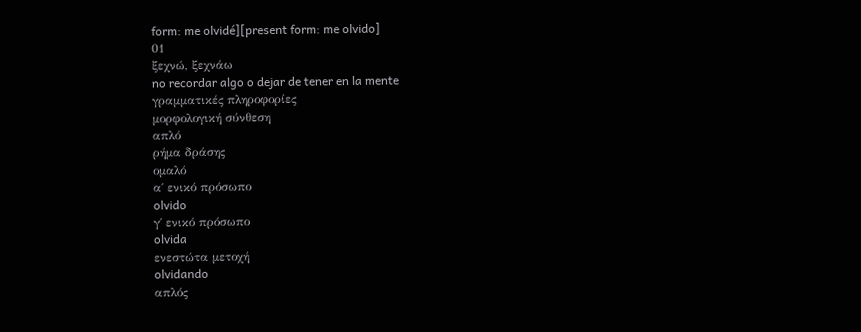form: me olvidé][present form: me olvido]
01
ξεχνώ, ξεχνάω
no recordar algo o dejar de tener en la mente
γραμματικές πληροφορίες
μορφολογική σύνθεση
απλό
ρήμα δράσης
ομαλό
α΄ ενικό πρόσωπο
olvido
γ΄ ενικό πρόσωπο
olvida
ενεστώτα μετοχή
olvidando
απλός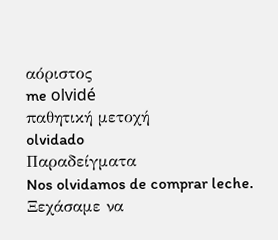αόριστος
me olvidé
παθητική μετοχή
olvidado
Παραδείγματα
Nos olvidamos de comprar leche.
Ξεχάσαμε να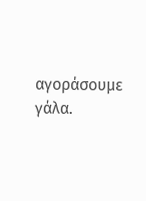αγοράσουμε γάλα.